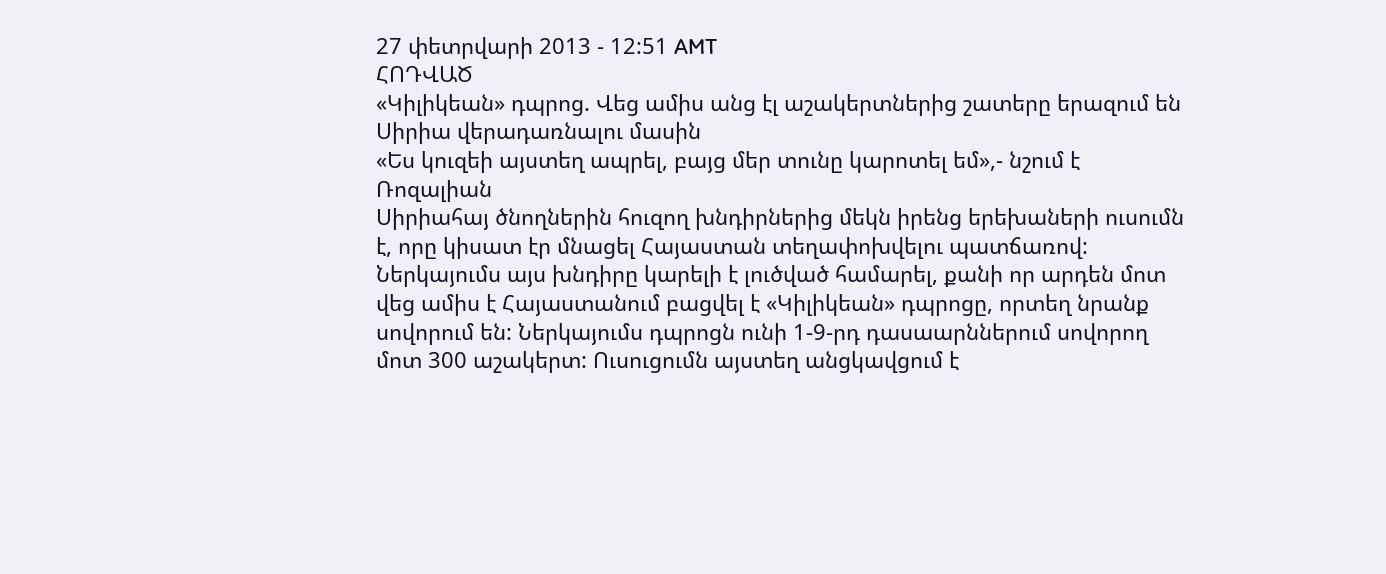27 փետրվարի 2013 - 12:51 AMT
ՀՈԴՎԱԾ
«Կիլիկեան» դպրոց. Վեց ամիս անց էլ աշակերտներից շատերը երազում են Սիրիա վերադառնալու մասին
«Ես կուզեի այստեղ ապրել, բայց մեր տունը կարոտել եմ»,- նշում է Ռոզալիան
Սիրիահայ ծնողներին հուզող խնդիրներից մեկն իրենց երեխաների ուսումն է, որը կիսատ էր մնացել Հայաստան տեղափոխվելու պատճառով: Ներկայումս այս խնդիրը կարելի է լուծված համարել, քանի որ արդեն մոտ վեց ամիս է Հայաստանում բացվել է «Կիլիկեան» դպրոցը, որտեղ նրանք սովորում են: Ներկայումս դպրոցն ունի 1-9-րդ դասաարններում սովորող մոտ 300 աշակերտ: Ուսուցումն այստեղ անցկավցում է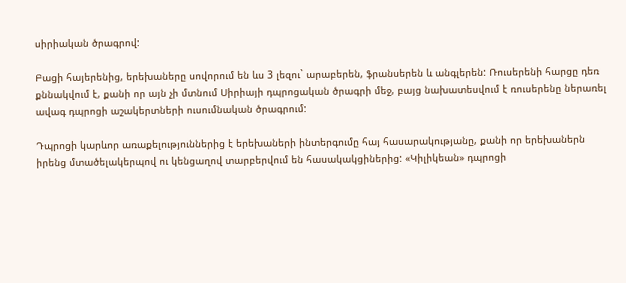սիրիական ծրագրով:

Բացի հայերենից, երեխաները սովորում են ևս 3 լեզու` արաբերեն, ֆրանսերեն և անգլերեն: Ռուսերենի հարցը դեռ քննակվում է, քանի որ այն չի մտնում Սիրիայի դպրոցական ծրագրի մեջ, բայց նախատեսվում է ռուսերենը ներառել ավագ դպրոցի աշակերտների ուսումնական ծրագրում:

Դպրոցի կարևոր առաքելություններից է երեխաների ինտերգումը հայ հասարակությանը, քանի որ երեխաներն իրենց մտածելակերպով ու կենցաղով տարբերվում են հասակակցիներից: «Կիլիկեան» դպրոցի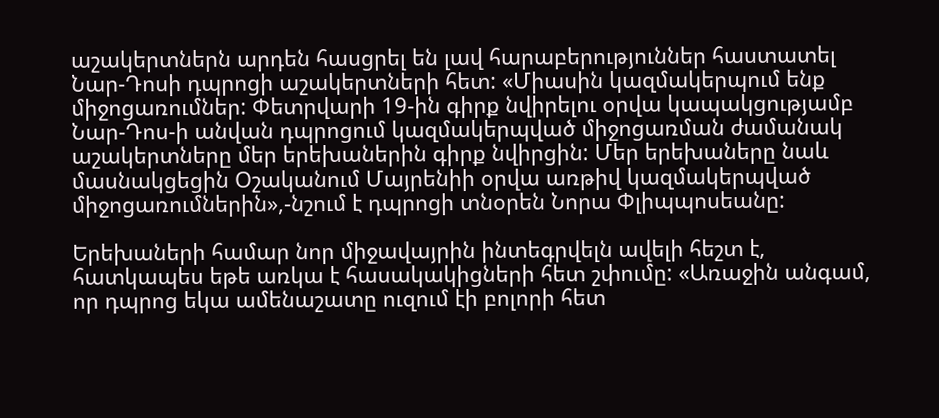աշակերտներն արդեն հասցրել են լավ հարաբերություններ հաստատել Նար-Դոսի դպրոցի աշակերտների հետ: «Միասին կազմակերպում ենք միջոցառումներ: Փետրվարի 19-ին գիրք նվիրելու օրվա կապակցությամբ Նար-Դոս-ի անվան դպրոցում կազմակերպված միջոցառման ժամանակ աշակերտները մեր երեխաներին գիրք նվիրցին: Մեր երեխաները նաև մասնակցեցին Օշականում Մայրենիի օրվա առթիվ կազմակերպված միջոցառումներին»,-նշում է դպրոցի տնօրեն Նորա Փլիպպոսեանը:

Երեխաների համար նոր միջավայրին ինտեգրվելն ավելի հեշտ է, հատկապես եթե առկա է հասակակիցների հետ շփումը: «Առաջին անգամ, որ դպրոց եկա ամենաշատը ուզում էի բոլորի հետ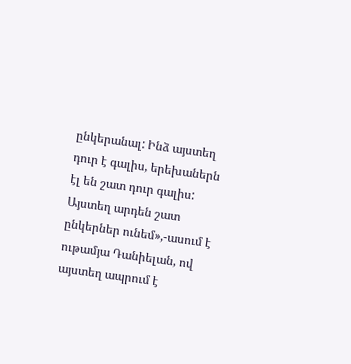ընկերանալ: Ինձ այստեղ դուր է գալիս, երեխաներն էլ են շատ դուր գալիս: Այստեղ արդեն շատ ընկերներ ունեմ»,-ասում է ութամյա Դանիելան, ով այստեղ ապրում է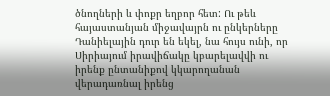ծնողների և փոքր եղբոր հետ: Ու թեև հայաստանյան միջավայրն ու ընկերները Դանիելային դուր են եկել, նա հույս ունի, որ Սիրիայում իրավիճակը կբարելավվի ու իրենք ընտանիքով կկարողանան վերադառնալ իրենց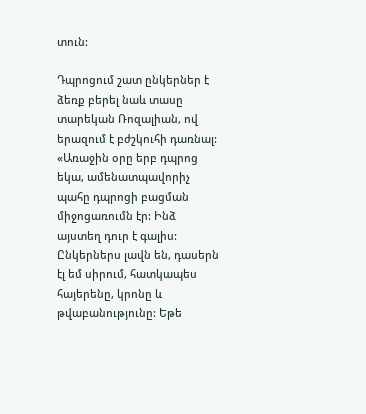տուն:

Դպրոցում շատ ընկերներ է ձեռք բերել նաև տասը տարեկան Ռոզալիան, ով երազում է բժշկուհի դառնալ: «Առաջին օրը երբ դպրոց եկա, ամենատպավորիչ պահը դպրոցի բացման միջոցառումն էր: Ինձ այստեղ դուր է գալիս: Ընկերներս լավն են, դասերն էլ եմ սիրում, հատկապես հայերենը, կրոնը և թվաբանությունը: Եթե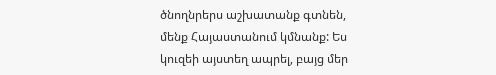ծնողնրերս աշխատանք գտնեն, մենք Հայաստանում կմնանք: Ես կուզեի այստեղ ապրել, բայց մեր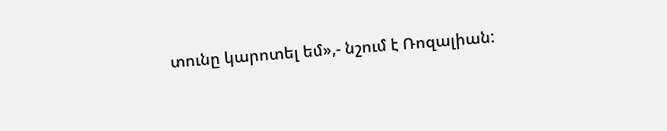տունը կարոտել եմ»,- նշում է Ռոզալիան: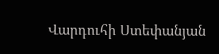Վարդուհի Ստեփանյան